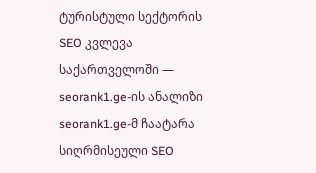ტურისტული სექტორის SEO კვლევა საქართველოში — seorank1.ge-ის ანალიზი
seorank1.ge-მ ჩაატარა სიღრმისეული SEO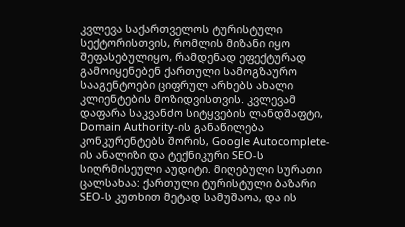კვლევა საქართველოს ტურისტული სექტორისთვის, რომლის მიზანი იყო შეფასებულიყო, რამდენად ეფექტურად გამოიყენებენ ქართული სამოგზაურო სააგენტოები ციფრულ არხებს ახალი კლიენტების მოზიდვისთვის. კვლევამ დაფარა საკვანძო სიტყვების ლანდშაფტი, Domain Authority-ის განაწილება კონკურენტებს შორის, Google Autocomplete-ის ანალიზი და ტექნიკური SEO-ს სიღრმისეული აუდიტი. მიღებული სურათი ცალსახაა: ქართული ტურისტული ბაზარი SEO-ს კუთხით მეტად სამუშაოა, და ის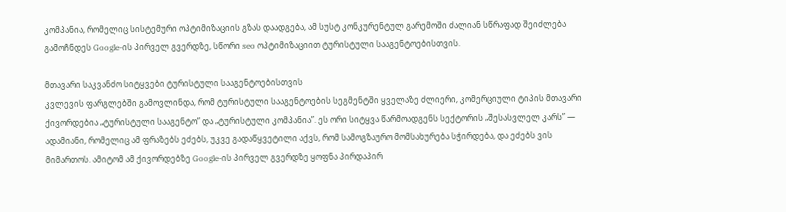კომპანია, რომელიც სისტემური ოპტიმიზაციის გზას დაადგება, ამ სუსტ კონკურენტულ გარემოში ძალიან სწრაფად შეიძლება გამოჩნდეს Google-ის პირველ გვერდზე, სწორი seo ოპტიმიზაციით ტურისტული სააგენტოებისთვის.

მთავარი საკვანძო სიტყვები ტურისტული სააგენტოებისთვის
კვლევის ფარგლებში გამოვლინდა, რომ ტურისტული სააგენტოების სეგმენტში ყველაზე ძლიერი, კომერციული ტიპის მთავარი ქივორდებია „ტურისტული სააგენტო” და „ტურისტული კომპანია”. ეს ორი სიტყვა წარმოადგენს სექტორის „შესასვლელ კარს” — ადამიანი, რომელიც ამ ფრაზებს ეძებს, უკვე გადაწყვეტილი აქვს, რომ სამოგზაურო მომსახურება სჭირდება, და ეძებს ვის მიმართოს. ამიტომ ამ ქივორდებზე Google-ის პირველ გვერდზე ყოფნა პირდაპირ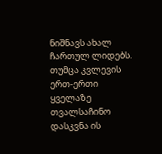ნიშნავს ახალ ჩართულ ლიდებს.
თუმცა კვლევის ერთ-ერთი ყველაზე თვალსაჩინო დასკვნა ის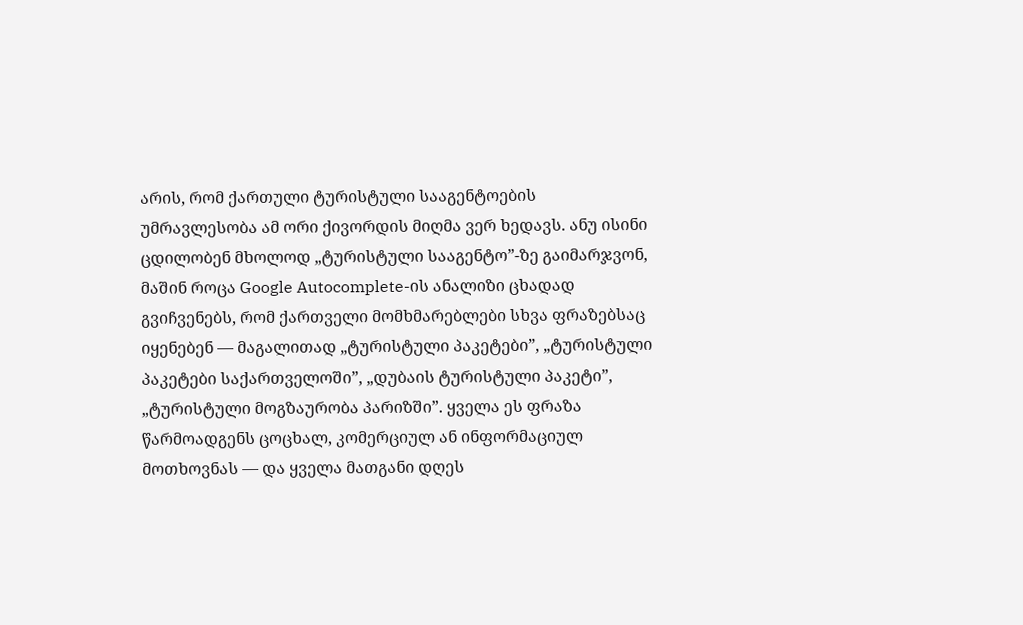არის, რომ ქართული ტურისტული სააგენტოების უმრავლესობა ამ ორი ქივორდის მიღმა ვერ ხედავს. ანუ ისინი ცდილობენ მხოლოდ „ტურისტული სააგენტო”-ზე გაიმარჯვონ, მაშინ როცა Google Autocomplete-ის ანალიზი ცხადად გვიჩვენებს, რომ ქართველი მომხმარებლები სხვა ფრაზებსაც იყენებენ — მაგალითად „ტურისტული პაკეტები”, „ტურისტული პაკეტები საქართველოში”, „დუბაის ტურისტული პაკეტი”, „ტურისტული მოგზაურობა პარიზში”. ყველა ეს ფრაზა წარმოადგენს ცოცხალ, კომერციულ ან ინფორმაციულ მოთხოვნას — და ყველა მათგანი დღეს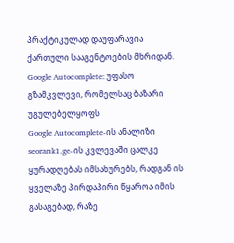პრაქტიკულად დაუფარავია ქართული სააგენტოების მხრიდან.
Google Autocomplete: უფასო გზამკვლევი, რომელსაც ბაზარი უგულებელყოფს
Google Autocomplete-ის ანალიზი seorank1.ge-ის კვლევაში ცალკე ყურადღებას იმსახურებს, რადგან ის ყველაზე პირდაპირი წყაროა იმის გასაგებად, რაზე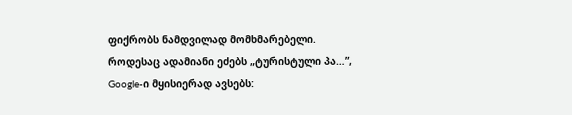ფიქრობს ნამდვილად მომხმარებელი. როდესაც ადამიანი ეძებს „ტურისტული პა…”, Google-ი მყისიერად ავსებს: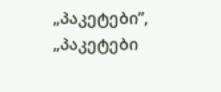„პაკეტები”, „პაკეტები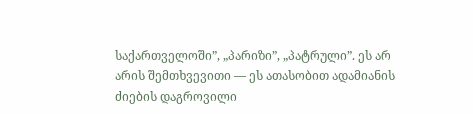საქართველოში”, „პარიზი”, „პატრული”. ეს არ არის შემთხვევითი — ეს ათასობით ადამიანის ძიების დაგროვილი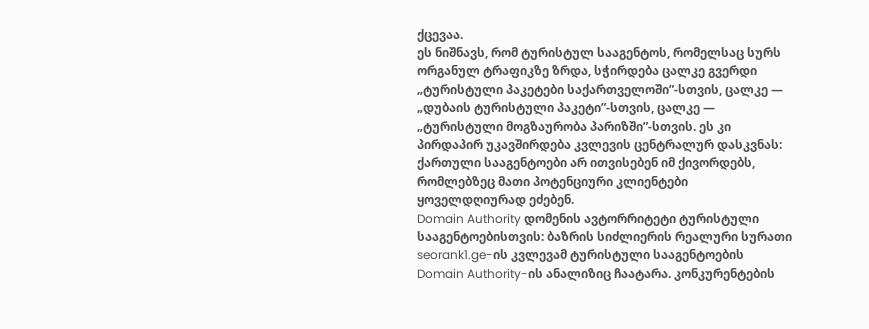ქცევაა.
ეს ნიშნავს, რომ ტურისტულ სააგენტოს, რომელსაც სურს ორგანულ ტრაფიკზე ზრდა, სჭირდება ცალკე გვერდი „ტურისტული პაკეტები საქართველოში”-სთვის, ცალკე — „დუბაის ტურისტული პაკეტი”-სთვის, ცალკე — „ტურისტული მოგზაურობა პარიზში”-სთვის. ეს კი პირდაპირ უკავშირდება კვლევის ცენტრალურ დასკვნას: ქართული სააგენტოები არ ითვისებენ იმ ქივორდებს, რომლებზეც მათი პოტენციური კლიენტები ყოველდღიურად ეძებენ.
Domain Authority დომენის ავტორრიტეტი ტურისტული სააგენტოებისთვის: ბაზრის სიძლიერის რეალური სურათი
seorank1.ge-ის კვლევამ ტურისტული სააგენტოების Domain Authority-ის ანალიზიც ჩაატარა. კონკურენტების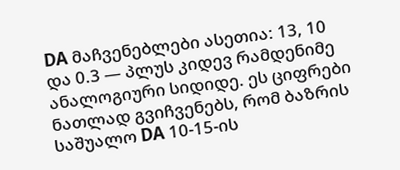DA მაჩვენებლები ასეთია: 13, 10 და 0.3 — პლუს კიდევ რამდენიმე ანალოგიური სიდიდე. ეს ციფრები ნათლად გვიჩვენებს, რომ ბაზრის საშუალო DA 10-15-ის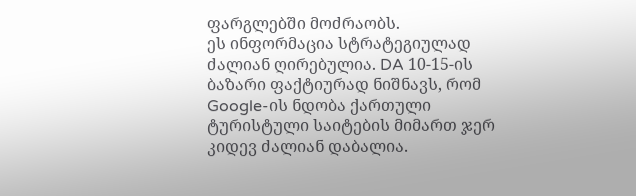ფარგლებში მოძრაობს.
ეს ინფორმაცია სტრატეგიულად ძალიან ღირებულია. DA 10-15-ის ბაზარი ფაქტიურად ნიშნავს, რომ Google-ის ნდობა ქართული ტურისტული საიტების მიმართ ჯერ კიდევ ძალიან დაბალია.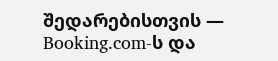შედარებისთვის — Booking.com-ს და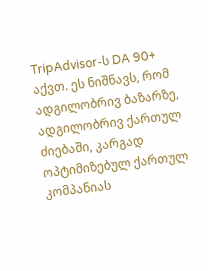TripAdvisor-ს DA 90+ აქვთ. ეს ნიშნავს, რომ ადგილობრივ ბაზარზე, ადგილობრივ ქართულ ძიებაში, კარგად ოპტიმიზებულ ქართულ კომპანიას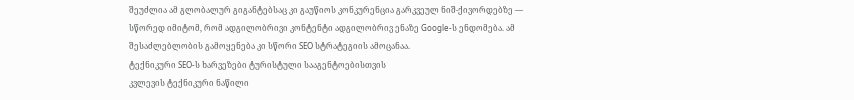შეუძლია ამ გლობალურ გიგანტებსაც კი გაუწიოს კონკურენცია გარკვეულ ნიშ-ქივორდებზე — სწორედ იმიტომ, რომ ადგილობრივი კონტენტი ადგილობრივ ენაზე Google-ს ენდომება. ამ შესაძლებლობის გამოყენება კი სწორი SEO სტრატეგიის ამოცანაა.
ტექნიკური SEO-ს ხარვეზები ტურისტული სააგენტოებისთვის
კვლევის ტექნიკური ნაწილი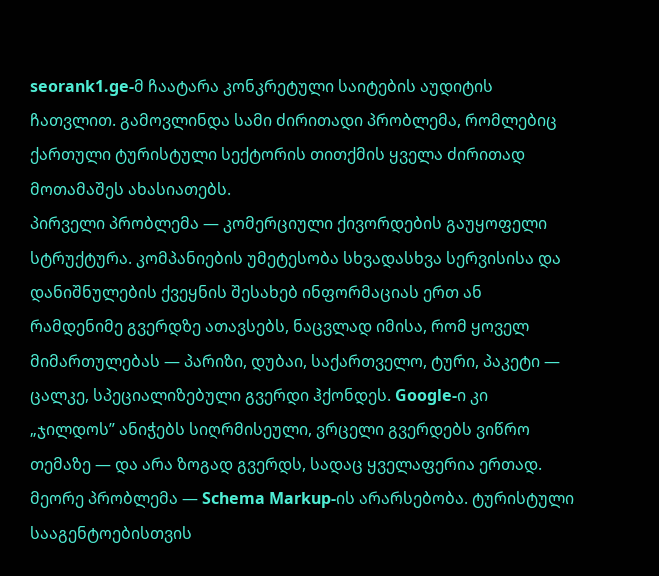seorank1.ge-მ ჩაატარა კონკრეტული საიტების აუდიტის ჩათვლით. გამოვლინდა სამი ძირითადი პრობლემა, რომლებიც ქართული ტურისტული სექტორის თითქმის ყველა ძირითად მოთამაშეს ახასიათებს.
პირველი პრობლემა — კომერციული ქივორდების გაუყოფელი სტრუქტურა. კომპანიების უმეტესობა სხვადასხვა სერვისისა და დანიშნულების ქვეყნის შესახებ ინფორმაციას ერთ ან რამდენიმე გვერდზე ათავსებს, ნაცვლად იმისა, რომ ყოველ მიმართულებას — პარიზი, დუბაი, საქართველო, ტური, პაკეტი — ცალკე, სპეციალიზებული გვერდი ჰქონდეს. Google-ი კი „ჯილდოს” ანიჭებს სიღრმისეული, ვრცელი გვერდებს ვიწრო თემაზე — და არა ზოგად გვერდს, სადაც ყველაფერია ერთად.
მეორე პრობლემა — Schema Markup-ის არარსებობა. ტურისტული სააგენტოებისთვის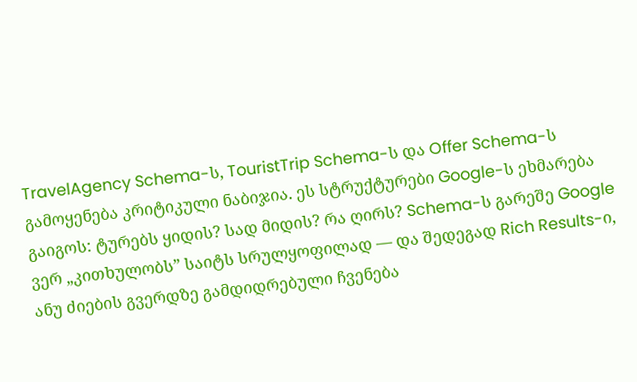TravelAgency Schema-ს, TouristTrip Schema-ს და Offer Schema-ს გამოყენება კრიტიკული ნაბიჯია. ეს სტრუქტურები Google-ს ეხმარება გაიგოს: ტურებს ყიდის? სად მიდის? რა ღირს? Schema-ს გარეშე Google ვერ „კითხულობს” საიტს სრულყოფილად — და შედეგად Rich Results-ი, ანუ ძიების გვერდზე გამდიდრებული ჩვენება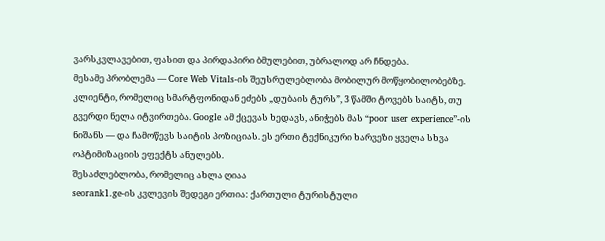ვარსკვლავებით, ფასით და პირდაპირი ბმულებით, უბრალოდ არ ჩნდება.
მესამე პრობლემა — Core Web Vitals-ის შეუსრულებლობა მობილურ მოწყობილობებზე. კლიენტი, რომელიც სმარტფონიდან ეძებს „დუბაის ტურს”, 3 წამში ტოვებს საიტს, თუ გვერდი ნელა იტვირთება. Google ამ ქცევას ხედავს, ანიჭებს მას “poor user experience”-ის ნიშანს — და ჩამოწევს საიტის პოზიციას. ეს ერთი ტექნიკური ხარვეზი ყველა სხვა ოპტიმიზაციის ეფექტს ანულებს.
შესაძლებლობა, რომელიც ახლა ღიაა
seorank1.ge-ის კვლევის შედეგი ერთია: ქართული ტურისტული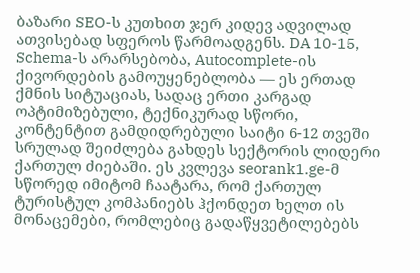ბაზარი SEO-ს კუთხით ჯერ კიდევ ადვილად ათვისებად სფეროს წარმოადგენს. DA 10-15, Schema-ს არარსებობა, Autocomplete-ის ქივორდების გამოუყენებლობა — ეს ერთად ქმნის სიტუაციას, სადაც ერთი კარგად ოპტიმიზებული, ტექნიკურად სწორი, კონტენტით გამდიდრებული საიტი 6-12 თვეში სრულად შეიძლება გახდეს სექტორის ლიდერი ქართულ ძიებაში. ეს კვლევა seorank1.ge-მ სწორედ იმიტომ ჩაატარა, რომ ქართულ ტურისტულ კომპანიებს ჰქონდეთ ხელთ ის მონაცემები, რომლებიც გადაწყვეტილებებს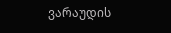ვარაუდის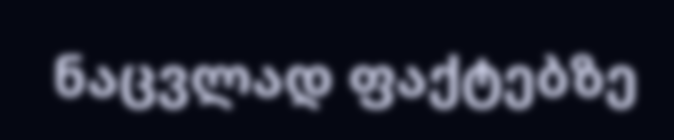ნაცვლად ფაქტებზე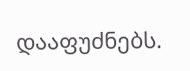დააფუძნებს.